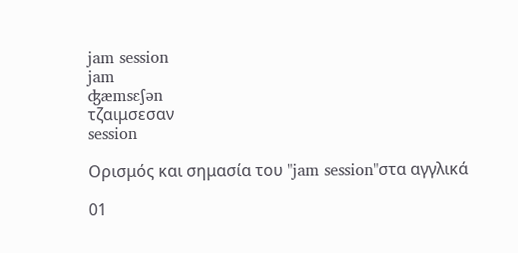jam session
jam
ʤæmsɛʃən
τζαιμσεσαν
session

Ορισμός και σημασία του "jam session"στα αγγλικά

01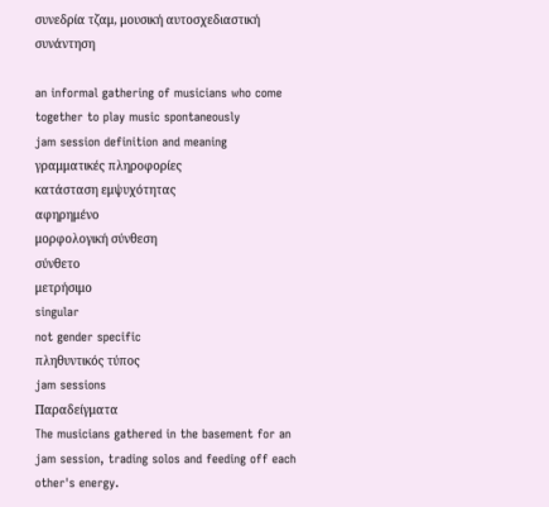συνεδρία τζαμ, μουσική αυτοσχεδιαστική συνάντηση

an informal gathering of musicians who come together to play music spontaneously
jam session definition and meaning
γραμματικές πληροφορίες
κατάσταση εμψυχότητας
αφηρημένο
μορφολογική σύνθεση
σύνθετο
μετρήσιμο
singular
not gender specific
πληθυντικός τύπος
jam sessions
Παραδείγματα
The musicians gathered in the basement for an jam session, trading solos and feeding off each other's energy.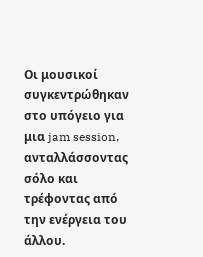Οι μουσικοί συγκεντρώθηκαν στο υπόγειο για μια jam session, ανταλλάσσοντας σόλο και τρέφοντας από την ενέργεια του άλλου.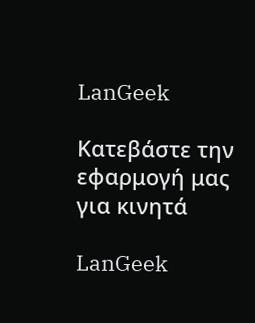LanGeek

Κατεβάστε την εφαρμογή μας για κινητά

LanGeek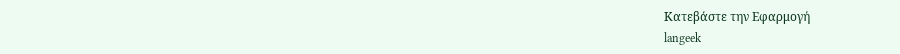Κατεβάστε την Εφαρμογή
langeek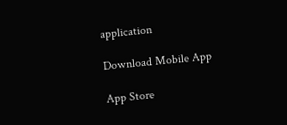application

Download Mobile App

App Store